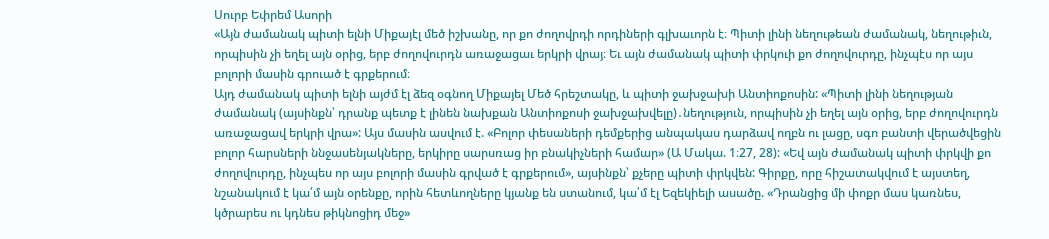Սուրբ Եփրեմ Ասորի
«Այն ժամանակ պիտի ելնի Միքայէլ մեծ իշխանը, որ քո ժողովրդի որդիների գլխաւորն է։ Պիտի լինի նեղութեան ժամանակ, նեղութիւն, որպիսին չի եղել այն օրից, երբ ժողովուրդն առաջացաւ երկրի վրայ։ Եւ այն ժամանակ պիտի փրկուի քո ժողովուրդը, ինչպէս որ այս բոլորի մասին գրուած է գրքերում։
Այդ ժամանակ պիտի ելնի այժմ էլ ձեզ օգնող Միքայել Մեծ հրեշտակը, և պիտի ջախջախի Անտիոքոսին: «Պիտի լինի նեղության ժամանակ (այսինքն՝ դրանք պետք է լինեն նախքան Անտիոքոսի ջախջախվելը)․նեղություն, որպիսին չի եղել այն օրից, երբ ժողովուրդն առաջացավ երկրի վրա»: Այս մասին ասվում է. «Բոլոր փեսաների դեմքերից անպակաս դարձավ ողբն ու լացը, սգո բանտի վերածվեցին բոլոր հարսների ննջասենյակները, երկիրը սարսռաց իր բնակիչների համար» (Ա Մակա. 1։27, 28): «Եվ այն ժամանակ պիտի փրկվի քո ժողովուրդը, ինչպես որ այս բոլորի մասին գրված է գրքերում», այսինքն՝ քչերը պիտի փրկվեն: Գիրքը, որը հիշատակվում է այստեղ, նշանակում է կա՛մ այն օրենքը, որին հետևողները կյանք են ստանում, կա՛մ էլ Եզեկիելի ասածը. «Դրանցից մի փոքր մաս կառնես, կծրարես ու կդնես թիկնոցիդ մեջ»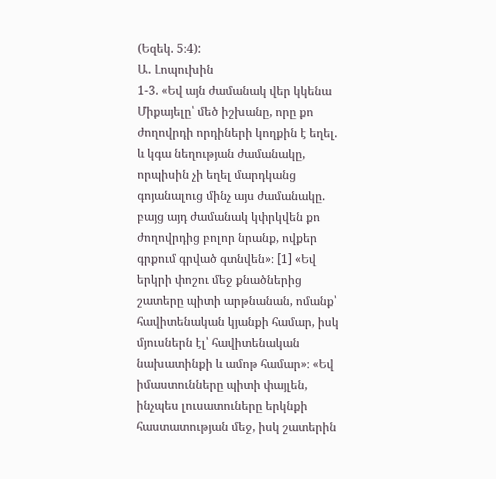(Եզեկ. 5։4):
Ա․ Լոպուխին
1-3. «Եվ այն ժամանակ վեր կկենա Միքայելը՝ մեծ իշխանը, որը քո ժողովրդի որդիների կողքին է եղել. և կգա նեղության ժամանակը, որպիսին չի եղել մարդկանց գոյանալուց մինչ այս ժամանակը. բայց այդ ժամանակ կփրկվեն քո ժողովրդից բոլոր նրանք, ովքեր գրքում գրված գտնվեն»։ [1] «Եվ երկրի փոշու մեջ քնածներից շատերը պիտի արթնանան, ոմանք՝ հավիտենական կյանքի համար, իսկ մյուսներն էլ՝ հավիտենական նախատինքի և ամոթ համար»։ «Եվ իմաստունները պիտի փայլեն, ինչպես լուսատուները երկնքի հաստատության մեջ, իսկ շատերին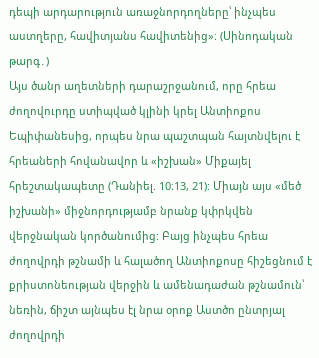դեպի արդարություն առաջնորդողները՝ ինչպես աստղերը, հավիտյանս հավիտենից»։ (Սինոդական թարգ․)
Այս ծանր աղետների դարաշրջանում, որը հրեա ժողովուրդը ստիպված կլինի կրել Անտիոքոս Եպիփանեսից, որպես նրա պաշտպան հայտնվելու է հրեաների հովանավոր և «իշխան» Միքայել հրեշտակապետը (Դանիել. 10։13, 21): Միայն այս «մեծ իշխանի» միջնորդությամբ նրանք կփրկվեն վերջնական կործանումից: Բայց ինչպես հրեա ժողովրդի թշնամի և հալածող Անտիոքոսը հիշեցնում է քրիստոնեության վերջին և ամենադաժան թշնամուն՝ նեռին, ճիշտ այնպես էլ նրա օրոք Աստծո ընտրյալ ժողովրդի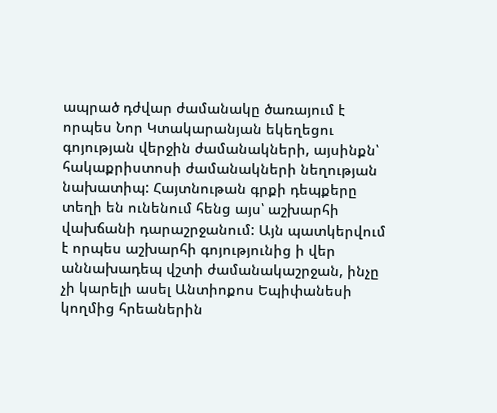ապրած դժվար ժամանակը ծառայում է որպես Նոր Կտակարանյան եկեղեցու գոյության վերջին ժամանակների, այսինքն՝ հակաքրիստոսի ժամանակների նեղության նախատիպ: Հայտնութան գրքի դեպքերը տեղի են ունենում հենց այս՝ աշխարհի վախճանի դարաշրջանում: Այն պատկերվում է որպես աշխարհի գոյությունից ի վեր աննախադեպ վշտի ժամանակաշրջան, ինչը չի կարելի ասել Անտիոքոս Եպիփանեսի կողմից հրեաներին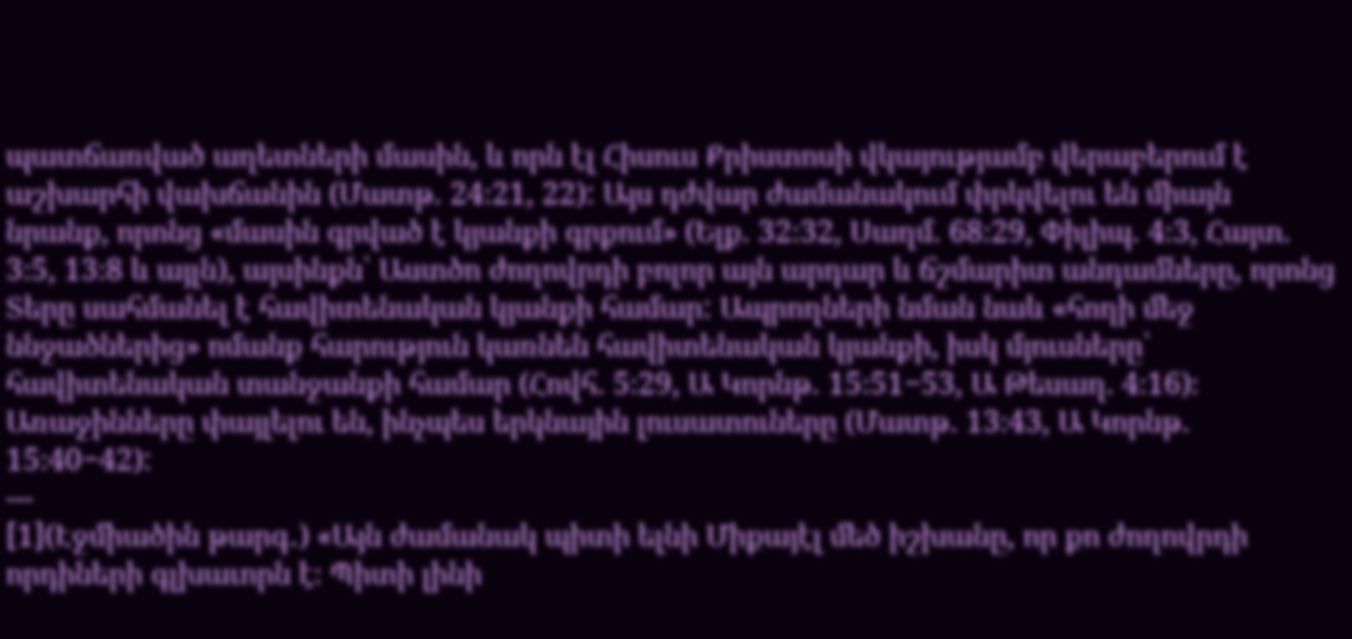պատճառված աղետների մասին, և որն էլ Հիսուս Քրիստոսի վկայությամբ վերաբերում է աշխարհի վախճանին (Մատթ. 24։21, 22): Այս դժվար ժամանակում փրկվելու են միայն նրանք, որոնց «մասին գրված է կյանքի գրքում» (Ելք. 32։32, Սաղմ. 68։29, Փիլիպ. 4։3, Հայտ. 3։5, 13։8 և այլն), այսինքն՝ Աստծո ժողովրդի բոլոր այն արդար և ճշմարիտ անդամները, որոնց Տերը սահմանել է հավիտենական կյանքի համար: Ապրողների նման նաև «հողի մեջ ննջածներից» ոմանք հարություն կառնեն հավիտենական կյանքի, իսկ մյուսները՝ հավիտենական տանջանքի համար (Հովհ. 5։29, Ա Կորնթ. 15։51−53, Ա Թեսաղ. 4։16)։ Առաջինները փայլելու են, ինչպես երկնային լուսատուները (Մատթ. 13։43, Ա Կորնթ. 15։40−42):
---
[1](Էջմիածին թարգ․) «Այն ժամանակ պիտի ելնի Միքայէլ մեծ իշխանը, որ քո ժողովրդի որդիների գլխաւորն է։ Պիտի լինի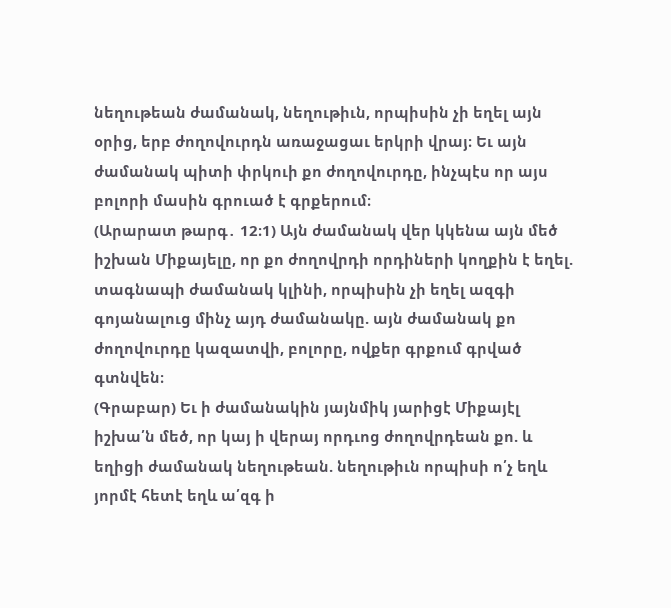նեղութեան ժամանակ, նեղութիւն, որպիսին չի եղել այն օրից, երբ ժողովուրդն առաջացաւ երկրի վրայ։ Եւ այն ժամանակ պիտի փրկուի քո ժողովուրդը, ինչպէս որ այս բոլորի մասին գրուած է գրքերում։
(Արարատ թարգ․ 12։1) Այն ժամանակ վեր կկենա այն մեծ իշխան Միքայելը, որ քո ժողովրդի որդիների կողքին է եղել. տագնապի ժամանակ կլինի, որպիսին չի եղել ազգի գոյանալուց մինչ այդ ժամանակը. այն ժամանակ քո ժողովուրդը կազատվի, բոլորը, ովքեր գրքում գրված գտնվեն։
(Գրաբար) Եւ ի ժամանակին յայնմիկ յարիցէ Միքայէլ իշխա՛ն մեծ, որ կայ ի վերայ որդւոց ժողովրդեան քո. և եղիցի ժամանակ նեղութեան. նեղութիւն որպիսի ո՛չ եղև յորմէ հետէ եղև ա՛զգ ի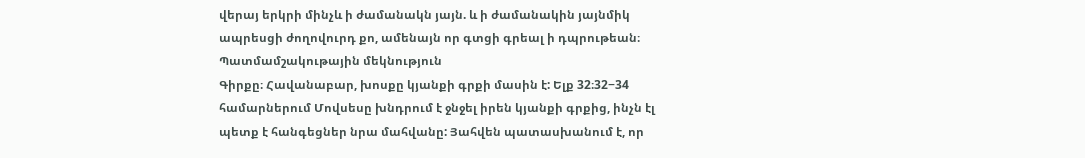վերայ երկրի մինչև ի ժամանակն յայն. և ի ժամանակին յայնմիկ ապրեսցի ժողովուրդ քո, ամենայն որ գտցի գրեալ ի դպրութեան։
Պատմամշակութային մեկնություն
Գիրքը։ Հավանաբար, խոսքը կյանքի գրքի մասին է: Ելք 32։32−34 համարներում Մովսեսը խնդրում է ջնջել իրեն կյանքի գրքից, ինչն էլ պետք է հանգեցներ նրա մահվանը: Յահվեն պատասխանում է, որ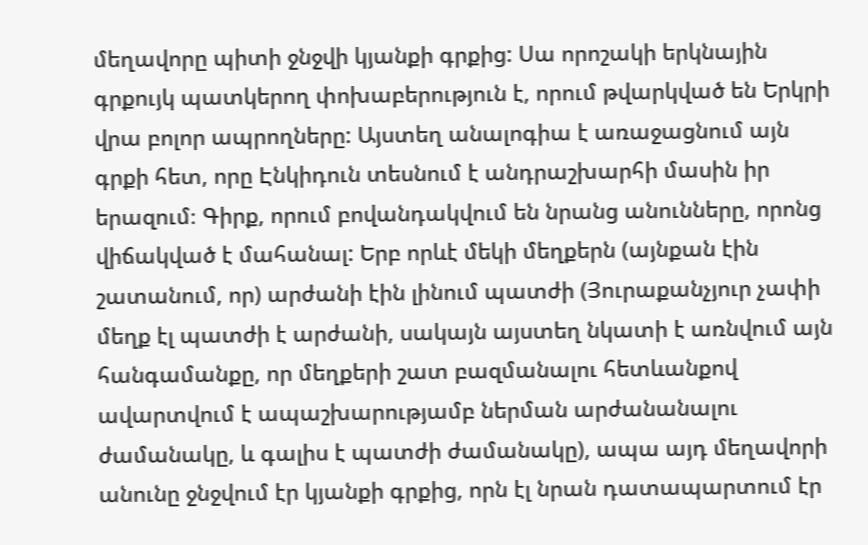մեղավորը պիտի ջնջվի կյանքի գրքից: Սա որոշակի երկնային գրքույկ պատկերող փոխաբերություն է, որում թվարկված են Երկրի վրա բոլոր ապրողները: Այստեղ անալոգիա է առաջացնում այն գրքի հետ, որը Էնկիդուն տեսնում է անդրաշխարհի մասին իր երազում։ Գիրք, որում բովանդակվում են նրանց անունները, որոնց վիճակված է մահանալ: Երբ որևէ մեկի մեղքերն (այնքան էին շատանում, որ) արժանի էին լինում պատժի (Յուրաքանչյուր չափի մեղք էլ պատժի է արժանի, սակայն այստեղ նկատի է առնվում այն հանգամանքը, որ մեղքերի շատ բազմանալու հետևանքով ավարտվում է ապաշխարությամբ ներման արժանանալու ժամանակը, և գալիս է պատժի ժամանակը), ապա այդ մեղավորի անունը ջնջվում էր կյանքի գրքից, որն էլ նրան դատապարտում էր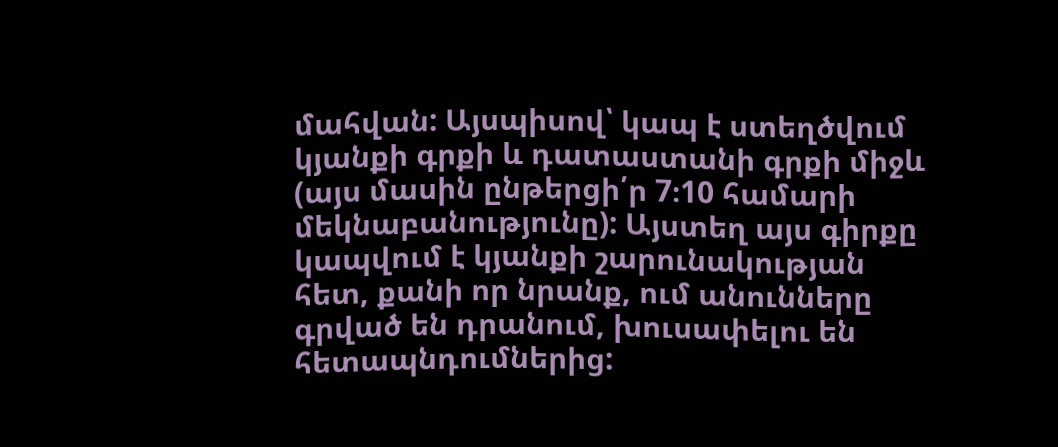մահվան: Այսպիսով՝ կապ է ստեղծվում կյանքի գրքի և դատաստանի գրքի միջև (այս մասին ընթերցի՛ր 7։10 համարի մեկնաբանությունը): Այստեղ այս գիրքը կապվում է կյանքի շարունակության հետ, քանի որ նրանք, ում անունները գրված են դրանում, խուսափելու են հետապնդումներից: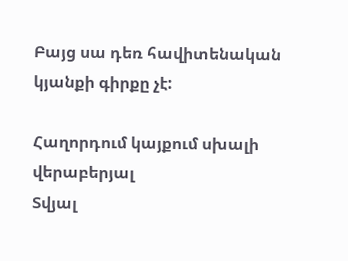Բայց սա դեռ հավիտենական կյանքի գիրքը չէ:

Հաղորդում կայքում սխալի վերաբերյալ
Տվյալ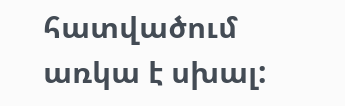հատվածում առկա է սխալ: